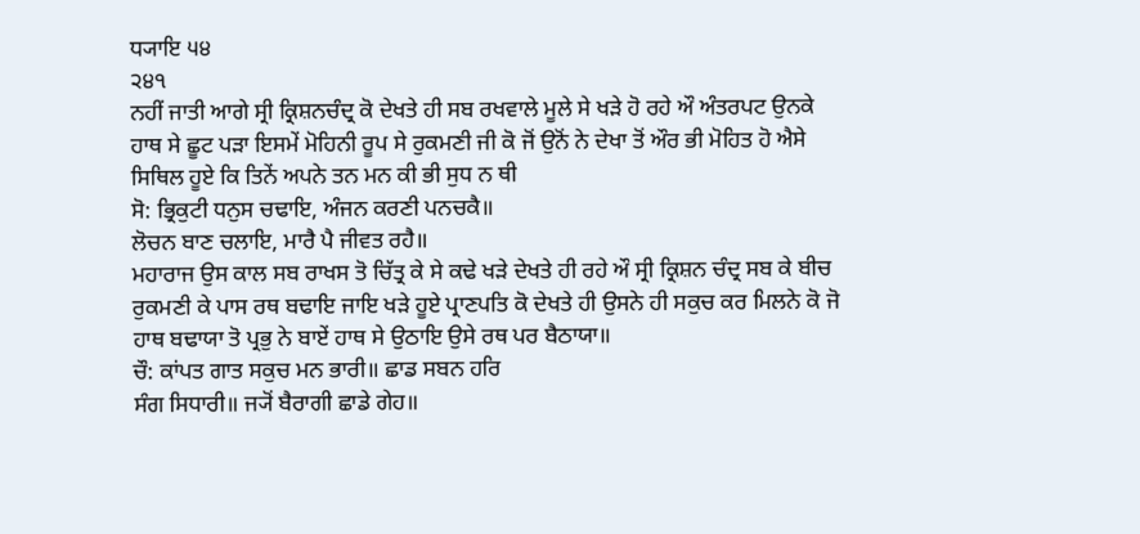ਧ੍ਯਾਇ ੫੪
੨੪੧
ਨਹੀਂ ਜਾਤੀ ਆਗੇ ਸ੍ਰੀ ਕ੍ਰਿਸ਼ਨਚੰਦ੍ਰ ਕੋ ਦੇਖਤੇ ਹੀ ਸਬ ਰਖਵਾਲੇ ਮੂਲੇ ਸੇ ਖੜੇ ਹੋ ਰਹੇ ਔ ਅੰਤਰਪਟ ਉਨਕੇ ਹਾਥ ਸੇ ਛੂਟ ਪੜਾ ਇਸਮੇਂ ਮੋਹਿਨੀ ਰੂਪ ਸੇ ਰੁਕਮਣੀ ਜੀ ਕੋ ਜੋਂ ਉਨੋਂ ਨੇ ਦੇਖਾ ਤੋਂ ਔਰ ਭੀ ਮੋਹਿਤ ਹੋ ਐਸੇ ਸਿਥਿਲ ਹੂਏ ਕਿ ਤਿਨੇਂ ਅਪਨੇ ਤਨ ਮਨ ਕੀ ਭੀ ਸੁਧ ਨ ਥੀ
ਸੋ: ਭ੍ਰਿਕੁਟੀ ਧਨੁਸ ਚਢਾਇ, ਅੰਜਨ ਕਰਣੀ ਪਨਚਕੈ॥
ਲੋਚਨ ਬਾਣ ਚਲਾਇ, ਮਾਰੈ ਪੈ ਜੀਵਤ ਰਹੈ॥
ਮਹਾਰਾਜ ਉਸ ਕਾਲ ਸਬ ਰਾਖਸ ਤੋ ਚਿੱਤ੍ਰ ਕੇ ਸੇ ਕਢੇ ਖੜੇ ਦੇਖਤੇ ਹੀ ਰਹੇ ਔ ਸ੍ਰੀ ਕ੍ਰਿਸ਼ਨ ਚੰਦ੍ਰ ਸਬ ਕੇ ਬੀਚ ਰੁਕਮਣੀ ਕੇ ਪਾਸ ਰਥ ਬਢਾਇ ਜਾਇ ਖੜੇ ਹੂਏ ਪ੍ਰਾਣਪਤਿ ਕੋ ਦੇਖਤੇ ਹੀ ਉਸਨੇ ਹੀ ਸਕੁਚ ਕਰ ਮਿਲਨੇ ਕੋ ਜੋ ਹਾਥ ਬਢਾਯਾ ਤੋ ਪ੍ਰਭੁ ਨੇ ਬਾਏਂ ਹਾਥ ਸੇ ਉਠਾਇ ਉਸੇ ਰਥ ਪਰ ਬੈਠਾਯਾ॥
ਚੌ: ਕਾਂਪਤ ਗਾਤ ਸਕੁਚ ਮਨ ਭਾਰੀ॥ ਛਾਡ ਸਬਨ ਹਰਿ
ਸੰਗ ਸਿਧਾਰੀ॥ ਜ੍ਯੋਂ ਬੈਰਾਗੀ ਛਾਡੇ ਗੇਹ॥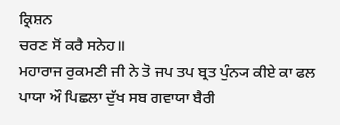ਕ੍ਰਿਸ਼ਨ
ਚਰਣ ਸੋਂ ਕਰੈ ਸਨੇਹ॥
ਮਹਾਰਾਜ ਰੁਕਮਣੀ ਜੀ ਨੇ ਤੋ ਜਪ ਤਪ ਬ੍ਰਤ ਪੁੰਨ੍ਯ ਕੀਏ ਕਾ ਫਲ ਪਾਯਾ ਔ ਪਿਛਲਾ ਦੁੱਖ ਸਬ ਗਵਾਯਾ ਬੈਰੀ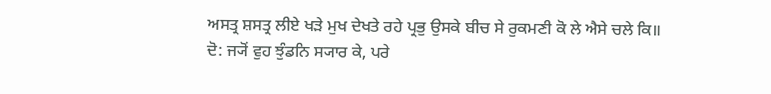ਅਸਤ੍ਰ ਸ਼ਸਤ੍ਰ ਲੀਏ ਖੜੇ ਮੁਖ ਦੇਖਤੇ ਰਹੇ ਪ੍ਰਭੁ ਉਸਕੇ ਬੀਚ ਸੇ ਰੁਕਮਣੀ ਕੋ ਲੇ ਐਸੇ ਚਲੇ ਕਿ॥
ਦੋ: ਜ੍ਯੋਂ ਵੁਹ ਝੁੰਡਨਿ ਸ੍ਯਾਰ ਕੇ, ਪਰੇ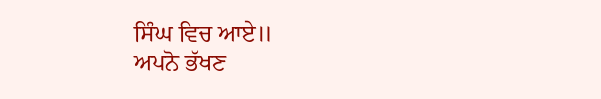ਸਿੰਘ ਵਿਚ ਆਏ॥
ਅਪਨੋ ਭੱਖਣ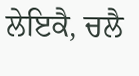ਲੇਇਕੈ, ਚਲੈ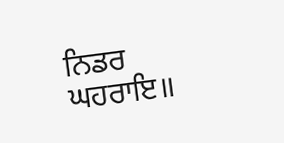ਨਿਡਰ ਘਹਰਾਇ॥